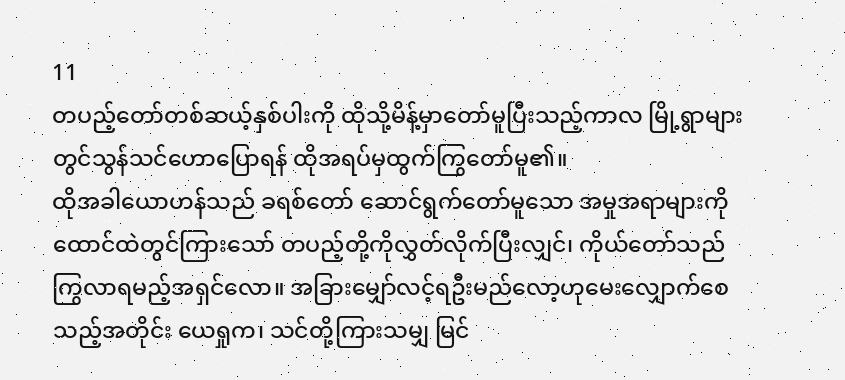11
တပည့်တော်တစ်ဆယ့်နှစ်ပါးကို ထိုသို့မိန့်မှာတော်မူပြီးသည့်ကာလ မြို့ရွာများတွင်သွန်သင်ဟောပြောရန် ထိုအရပ်မှထွက်ကြွတော်မူ၏။
ထိုအခါယောဟန်သည် ခရစ်တော် ဆောင်ရွက်တော်မူသော အမှုအရာများကို ထောင်ထဲတွင်ကြားသော် တပည့်တို့ကိုလွှတ်လိုက်ပြီးလျှင်၊ ကိုယ်တော်သည် ကြွလာရမည့်အရှင်လော။ အခြားမျှော်လင့်ရဦးမည်လော့ဟုမေးလျှောက်စေသည့်အတိုင်း ယေရှုက၊ သင်တို့ကြားသမျှ မြင်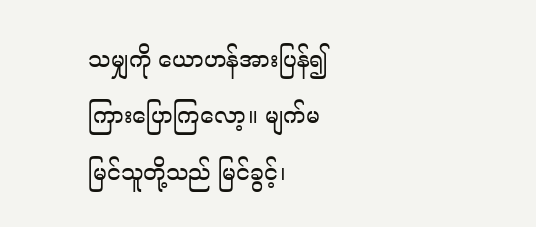သမျှကို ယောဟန်အားပြန်၍ကြားပြောကြလော့။ မျက်မမြင်သူတို့သည် မြင်ခွင့်၊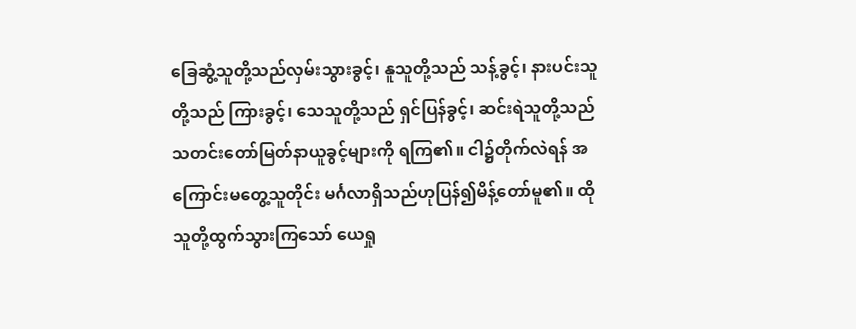ခြေဆွံ့သူတို့သည်လှမ်းသွားခွင့်၊ နူသူတို့သည် သန့်ခွင့်၊ နားပင်းသူတို့သည် ကြားခွင့်၊ သေသူတို့သည် ရှင်ပြန်ခွင့်၊ ဆင်းရဲသူတို့သည်သတင်းတော်မြတ်နာယူခွင့်များကို ရကြ၏။ ငါ၌တိုက်လဲရန် အကြောင်းမတွေ့သူတိုင်း မင်္ဂလာရှိသည်ဟုပြန်၍မိန့်တော်မူ၏။ ထိုသူတို့ထွက်သွားကြသော် ယေရှု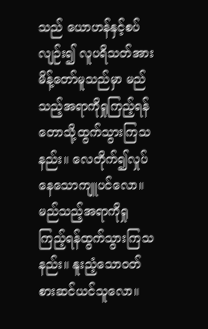သည် ယောဟန်နှင့်စပ်လျဉ်း၍ လူပရိသတ်အားမိန့်တော်မူသည်မှာ မည်သည့်အရာကိုရှုကြည့်ရန် တောသို့ထွက်သွားကြသနည်း။ လေတိုက်၍လှုပ်နေသောကျူပင်လော။ မည်သည့်အရာကိုရှုကြည့်ရန်ထွက်သွားကြသနည်း။ နူးညံ့သောဝတ်စားဆင်ယင်သူလော။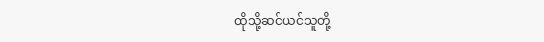ထိုသို့ဆင်ယင်သူတို့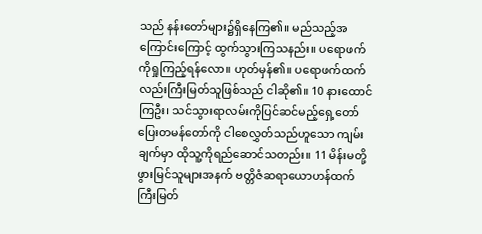သည် နန်းတော်များ၌ရှိနေကြ၏။ မည်သည့်အကြောင်းကြောင့် ထွက်သွားကြသနည်း။ ပရောဖက်ကိုရှုကြည့်ရန်လော။ ဟုတ်မှန်၏။ ပရောဖက်ထက်လည်းကြီးမြတ်သူဖြစ်သည် ငါဆို၏။ 10 နားထောင်ကြဦး၊ သင်သွားရာလမ်းကိုပြင်ဆင်မည့်ရှေ့တော်ပြေးတမန်တော်ကို ငါစေလွှတ်သည်ဟူသော ကျမ်းချက်မှာ ထိုသူ့ကိုရည်ဆောင်သတည်း။ 11 မိန်းမတို့ဖွားမြင်သူများအနက် ဗတ္တိဇံဆရာယောဟန်ထက် ကြီးမြတ်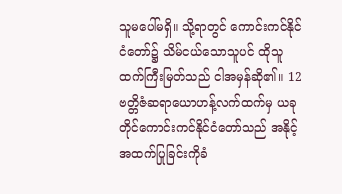သူမပေါ်မရှိ။ သို့ရာတွင် ကောင်းကင်နိုင်ငံတော်၌ သိမ်ငယ်သောသူပင် ထိုသူထက်ကြီးမြတ်သည် ငါအမှန်ဆို၏။ 12 ဗတ္တိဇံဆရာယောဟန့်လက်ထက်မှ ယခုတိုင်ကောင်းကင်နိုင်ငံတော်သည် အနိုင့်အထက်ပြုခြင်းကိုခံ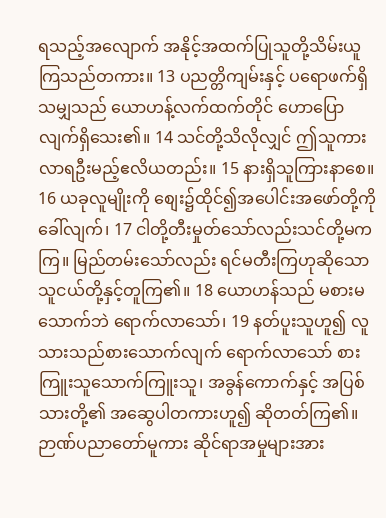ရသည့်အလျောက် အနိုင့်အထက်ပြုသူတို့သိမ်းယူကြသည်တကား။ 13 ပညတ္တိကျမ်းနှင့် ပရောဖက်ရှိသမျှသည် ယောဟန့်လက်ထက်တိုင် ဟောပြောလျက်ရှိသေး၏။ 14 သင်တို့သိလိုလျှင် ဤသူကားလာရဦးမည့်ဧလိယတည်း။ 15 နားရှိသူကြားနာစေ။ 16 ယခုလူမျိုးကို စျေး၌ထိုင်၍အပေါင်းအဖော်တို့ကိုခေါ်လျက်၊ 17 ငါတို့တီးမှုတ်သော်လည်းသင်တို့မကကြ။ မြည်တမ်းသော်လည်း ရင်မတီးကြဟုဆိုသောသူငယ်တို့နှင့်တူကြ၏။ 18 ယောဟန်သည် မစားမသောက်ဘဲ ရောက်လာသော်၊ 19 နတ်ပူးသူဟူ၍ လူသားသည်စားသောက်လျက် ရောက်လာသော် စားကြူးသူသောက်ကြူးသူ၊ အခွန်ကောက်နှင့် အပြစ်သားတို့၏ အဆွေပါတကားဟူ၍ ဆိုတတ်ကြ၏။ ဉာဏ်ပညာတော်မူကား ဆိုင်ရာအမှုများအား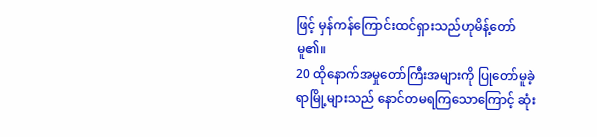ဖြင့် မှန်ကန်ကြောင်းထင်ရှားသည်ဟုမိန့်တော်မူ၏။
20 ထိုနောက်အမှုတော်ကြီးအများကို ပြုတော်မူခဲ့ရာမြို့များသည် နောင်တမရကြသောကြောင့် ဆုံး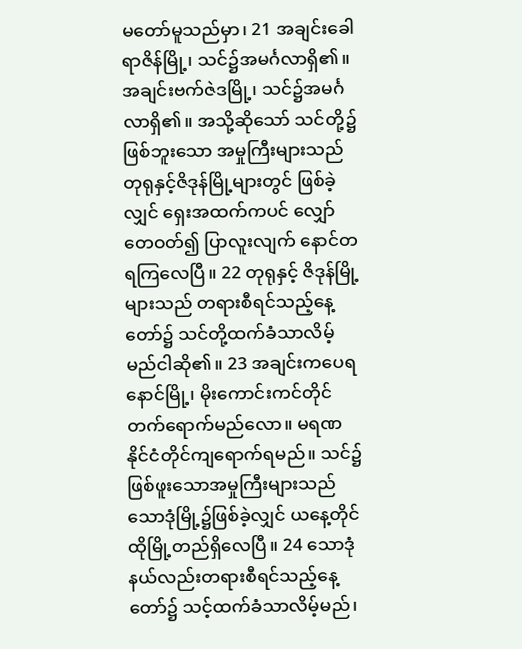မတော်မူသည်မှာ၊ 21 အချင်းခေါရာဇိန်မြို့၊ သင်၌အမင်္ဂလာရှိ၏။ အချင်းဗက်ဇဲဒမြို့၊ သင်၌အမင်္ဂလာရှိ၏။ အသို့ဆိုသော် သင်တို့၌ဖြစ်ဘူးသော အမှုကြီးများသည် တုရုနှင့်ဇိဒုန်မြို့များတွင် ဖြစ်ခဲ့လျှင် ရှေးအထက်ကပင် လျှော်တေဝတ်၍ ပြာလူးလျက် နောင်တရကြလေပြီ။ 22 တုရုနှင့် ဇိဒုန်မြို့များသည် တရားစီရင်သည့်နေ့တော်၌ သင်တို့ထက်ခံသာလိမ့်မည်ငါဆို၏။ 23 အချင်းကပေရနောင်မြို့၊ မိုးကောင်းကင်တိုင် တက်ရောက်မည်လော။ မရဏနိုင်ငံတိုင်ကျရောက်ရမည်။ သင်၌ဖြစ်ဖူးသောအမှုကြီးများသည် သောဒုံမြို့၌ဖြစ်ခဲ့လျှင် ယနေ့တိုင်ထိုမြို့တည်ရှိလေပြီ။ 24 သောဒုံနယ်လည်းတရားစီရင်သည့်နေ့တော်၌ သင့်ထက်ခံသာလိမ့်မည်၊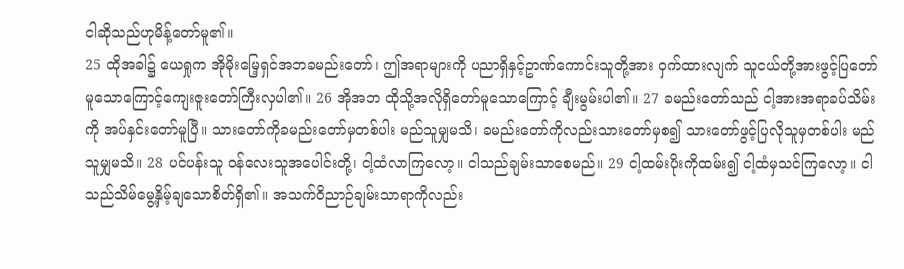ငါဆိုသည်ဟုမိန့်တော်မူ၏။
25 ထိုအခါ၌ ယေရှုက အိုမိုးမြေ့ရှင်အဘခမည်းတော်၊ ဤအရာများကို ပညာရှိနှင့်ဥာဏ်ကောင်းသူတို့အား ဝှက်ထားလျက် သူငယ်တို့အားဖွင့်ပြတော်မူသောကြောင့်ကျေးဇူးတော်ကြီးလှပါ၏။ 26 အိုအဘ ထိုသို့အလိုရှိတော်မူသောကြောင့် ချီးမွမ်းပါ၏။ 27 ခမည်းတော်သည် ငါ့အားအရာခပ်သိမ်းကို အပ်နှင်းတော်မူပြီ။ သားတော်ကိုခမည်းတော်မှတစ်ပါး မည်သူမျှမသိ၊ ခမည်းတော်ကိုလည်းသားတော်မှစ၍ သားတော်ဖွင့်ပြလိုသူမှတစ်ပါး မည်သူမျှမသိ။ 28 ပင်ပန်းသူ ဝန်လေးသူအပေါင်းတို့၊ ငါ့ထံလာကြလော့။ ငါသည်ချမ်းသာစေမည်။ 29 ငါ့ထမ်းပိုးကိုထမ်း၍ ငါ့ထံမှသင်ကြလော့။ ငါသည်သိမ်မွေ့နှိမ့်ချသောစိတ်ရှိ၏။ အသက်ဝိညာဉ်ချမ်းသာရာကိုလည်း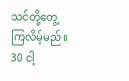သင်တို့တွေ့ကြလိမ့်မည်။ 30 ငါ့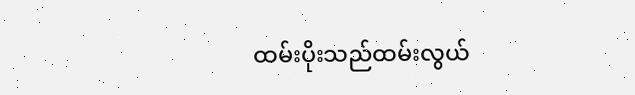ထမ်းပိုးသည်ထမ်းလွယ်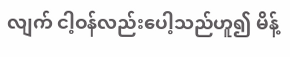လျက် ငါ့ဝန်လည်းပေါ့သည်ဟူ၍ မိန့်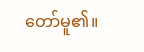တော်မူ၏။